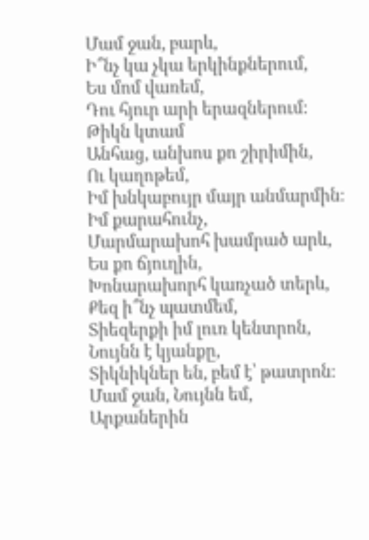Մամ ջան, բարև,
Ի՞նչ կա չկա երկինքներում,
Ես մոմ վառեմ,
Դու հյուր արի երազներում։
Թիկն կտամ
Անհաց, անխոս քո շիրիմին,
Ու կաղոթեմ,
Իմ խնկաբույր մայր անմարմին։
Իմ քարահունչ,
Մարմարախոհ խամրած արև,
Ես քո ճյուղին,
Խոնարախորհ կառչած տերև,
Քեզ ի՞նչ պատմեմ,
Տիեզերքի իմ լուռ կենտրոն,
Նույնն է կյանքը,
Տիկնիկներ են, բեմ է՝ թատրոն։
Մամ ջան, Նույնն եմ,
Արքաներին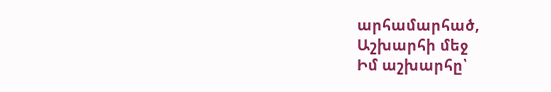արհամարհած,
Աշխարհի մեջ
Իմ աշխարհը՝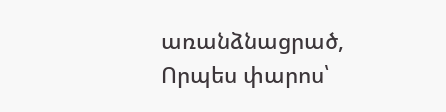առանձնացրած,
Որպես փարոս՝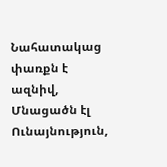Նահատակաց փառքն է ազնիվ,
Մնացածն էլ
Ունայնություն,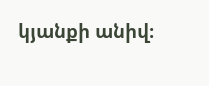կյանքի անիվ։